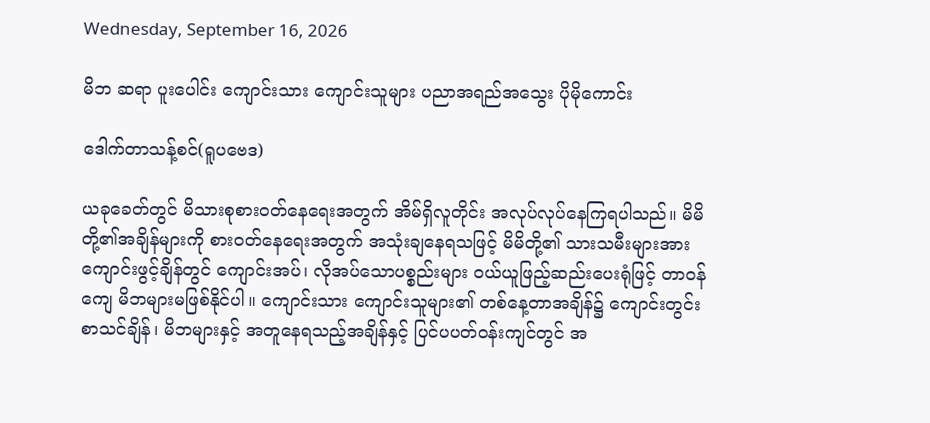Wednesday, September 16, 2026

မိဘ ဆရာ ပူးပေါင်း ကျောင်းသား ကျောင်းသူများ ပညာအရည်အသွေး ပိုမိုကောင်း

ဒေါက်တာသန့်စင်(ရူပဗေဒ)

ယခုခေတ်တွင် မိသားစုစားဝတ်နေရေးအတွက် အိမ်ရှိလူတိုင်း အလုပ်လုပ်နေကြရပါသည်။ မိမိတို့၏အချိန်များကို စားဝတ်နေရေးအတွက် အသုံးချနေရသဖြင့် မိမိတို့၏ သားသမီးများအား ကျောင်းဖွင့်ချိန်တွင် ကျောင်းအပ်၊ လိုအပ်သောပစ္စည်းများ ဝယ်ယူဖြည့်ဆည်းပေးရုံဖြင့် တာဝန်ကျေ မိဘများမဖြစ်နိုင်ပါ။ ကျောင်းသား ကျောင်းသူများ၏ တစ်နေ့တာအချိန်၌ ကျောင်းတွင်းစာသင်ချိန်၊ မိဘများနှင့် အတူနေရသည့်အချိန်နှင့် ပြင်ပပတ်ဝန်းကျင်တွင် အ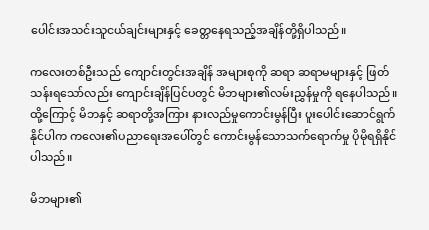ပေါင်းအသင်းသူငယ်ချင်းများနှင့် ခေတ္တနေရသည့်အချိန်တို့ရှိပါသည်။

ကလေးတစ်ဦးသည် ကျောင်းတွင်းအချိန် အများစုကို ဆရာ ဆရာမများနှင့် ဖြတ်သန်းရသော်လည်း ကျောင်းချိန်ပြင်ပတွင် မိဘများ၏လမ်းညွှန်မှုကို ရနေပါသည်။ ထို့ကြောင့် မိဘနှင့် ဆရာတို့အကြား နားလည်မှုကောင်းမွန်ပြီး ပူးပေါင်းဆောင်ရွက်နိုင်ပါက ကလေး၏ပညာရေးအပေါ်တွင် ကောင်းမွန်သောသက်ရောက်မှု ပိုမိုရရှိနိုင်ပါသည်။

မိဘများ၏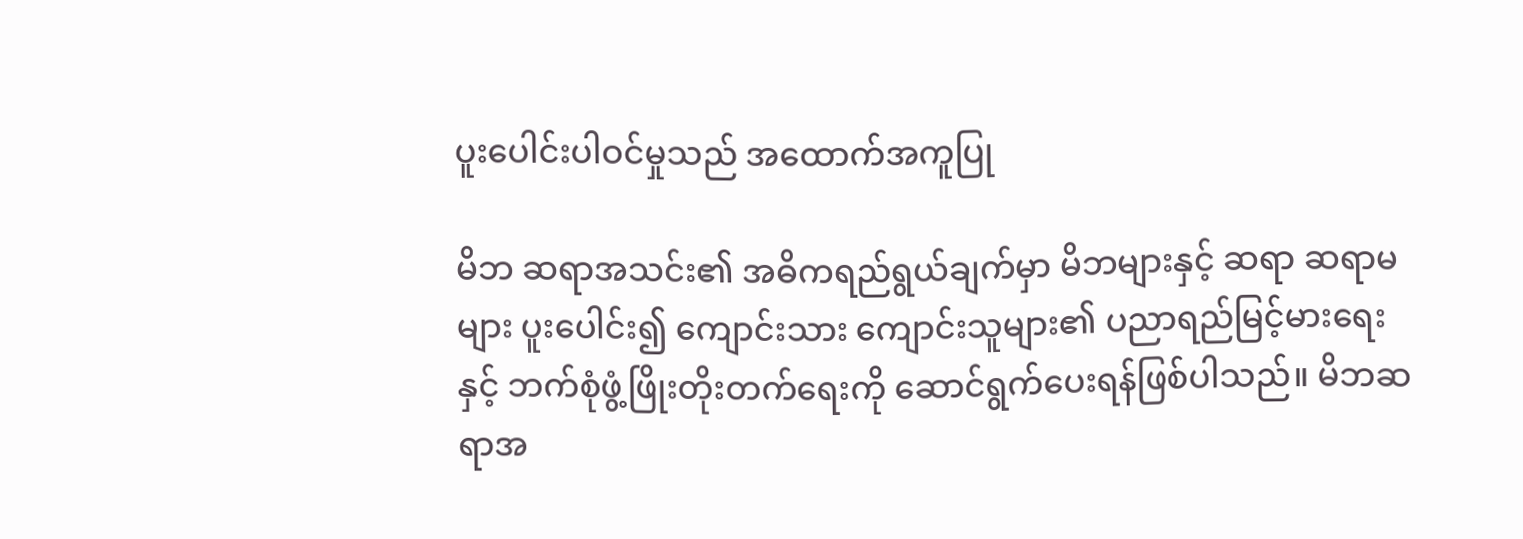ပူးပေါင်းပါဝင်မှုသည် အထောက်အကူပြု

မိဘ ဆရာအသင်း၏ အဓိကရည်ရွယ်ချက်မှာ မိဘများနှင့် ဆရာ ဆရာမများ ပူးပေါင်း၍ ကျောင်းသား ကျောင်းသူများ၏ ပညာရည်မြင့်မားရေးနှင့် ဘက်စုံဖွံ့ဖြိုးတိုးတက်ရေးကို ဆောင်ရွက်ပေးရန်ဖြစ်ပါသည်။ မိဘဆရာအ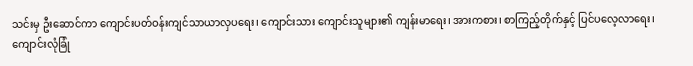သင်းမှ ဦးဆောင်ကာ ကျောင်းပတ်ဝန်းကျင်သာယာလှပရေး၊ ကျောင်းသား ကျောင်းသူများ၏ ကျန်းမာရေး၊ အားကစား၊ စာကြည့်တိုက်နှင့် ပြင်ပလေ့လာရေး၊ ကျောင်းလုံခြုံ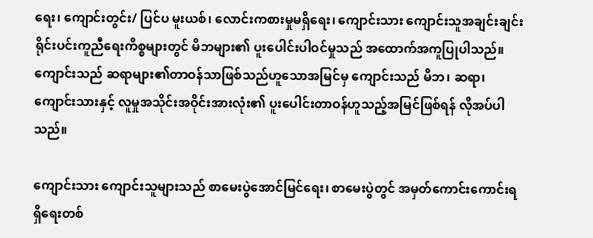ရေး၊ ကျောင်းတွင်း/ ပြင်ပ မူးယစ်၊ လောင်းကစားမှုမရှိရေး၊ ကျောင်းသား ကျောင်းသူအချင်းချင်း ရိုင်းပင်းကူညီရေးကိစ္စများတွင် မိဘများ၏ ပူးပေါင်းပါဝင်မှုသည် အထောက်အကူပြုပါသည်။ ကျောင်းသည် ဆရာများ၏တာဝန်သာဖြစ်သည်ဟူသောအမြင်မှ ကျောင်းသည် မိဘ၊ ဆရာ၊ ကျောင်းသားနှင့် လူမှုအသိုင်းအဝိုင်းအားလုံး၏ ပူးပေါင်းတာဝန်ဟူသည့်အမြင်ဖြစ်ရန် လိုအပ်ပါသည်။

ကျောင်းသား ကျောင်းသူများသည် စာမေးပွဲအောင်မြင်ရေး၊ စာမေးပွဲတွင် အမှတ်ကောင်းကောင်းရရှိရေးတစ်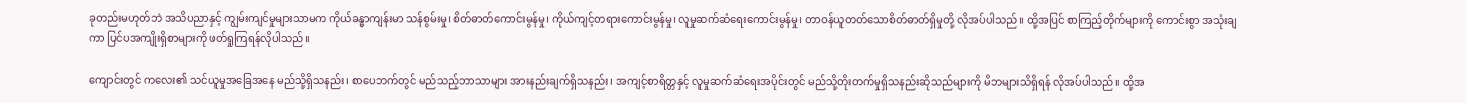ခုတည်းမဟုတ်ဘဲ အသိပညာနှင့် ကျွမ်းကျင်မှုများသာမက ကိုယ်ခန္ဓာကျန်းမာ သန်စွမ်းမှု၊ စိတ်ဓာတ်ကောင်းမွန်မှု၊ ကိုယ်ကျင့်တရားကောင်းမွန်မှု၊ လူမှုဆက်ဆံရေးကောင်းမွန်မှု၊ တာဝန်ယူတတ်သောစိတ်ဓာတ်ရှိမှုတို့ လိုအပ်ပါသည်။ ထို့အပြင် စာကြည့်တိုက်များကို ကောင်းစွာ အသုံးချကာ ပြင်ပအကျိုးရှိစာများကို ဖတ်ရှုကြရန်လိုပါသည်။

ကျောင်းတွင် ကလေး၏ သင်ယူမှုအခြေအနေ မည်သို့ရှိသနည်း၊ စာပေဘက်တွင် မည်သည့်ဘာသာများ အားနည်းချက်ရှိသနည်း၊ အကျင့်စာရိတ္တနှင့် လူမှုဆက်ဆံရေးအပိုင်းတွင် မည်သို့တိုးတက်မှုရှိသနည်းဆိုသည်များကို မိဘများသိရှိရန် လိုအပ်ပါသည်။ ထို့အ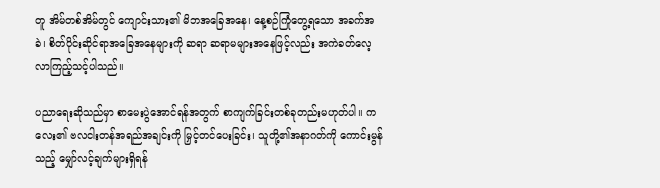တူ အိမ်တစ်အိမ်တွင် ကျောင်းသား၏ မိဘအခြေအနေ၊ နေ့စဉ်ကြုံတွေ့ရသော အခက်အခဲ၊ စိတ်ပိုင်းဆိုင်ရာအခြေအနေများကို ဆရာ ဆရာမများအနေဖြင့်လည်း အကဲခတ်လေ့လာကြည့်သင့်ပါသည်။

ပညာရေးဆိုသည်မှာ စာမေးပွဲအောင်ရန်အတွက် စာကျက်ခြင်းတစ်ခုတည်းမဟုတ်ပါ။ ကလေး၏ ဗလငါးတန်အရည်အချင်းကို မြှင့်တင်ပေးခြင်း၊ သူတို့၏အနာဂတ်ကို ကောင်းမွန်သည့် မျှော်လင့်ချက်များရှိရန်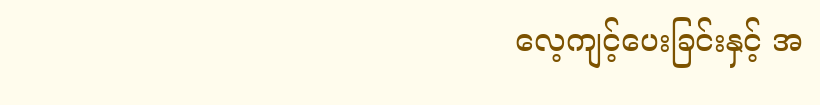လေ့ကျင့်ပေးခြင်းနှင့် အ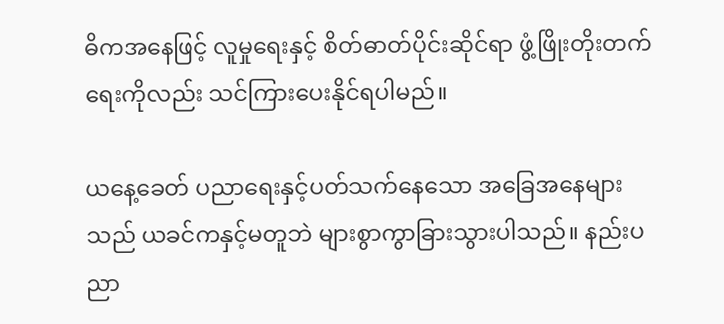ဓိကအနေဖြင့် လူမှုရေးနှင့် စိတ်ဓာတ်ပိုင်းဆိုင်ရာ ဖွံ့ဖြိုးတိုးတက်ရေးကိုလည်း သင်ကြားပေးနိုင်ရပါမည်။

ယနေ့ခေတ် ပညာရေးနှင့်ပတ်သက်နေသော အခြေအနေများသည် ယခင်ကနှင့်မတူဘဲ များစွာကွာခြားသွားပါသည်။ နည်းပညာ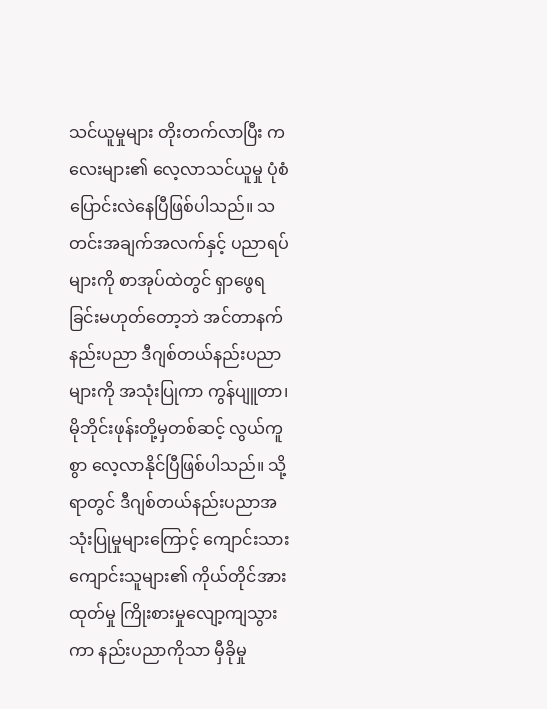သင်ယူမှုများ တိုးတက်လာပြီး ကလေးများ၏ လေ့လာသင်ယူမှု ပုံစံပြောင်းလဲနေပြီဖြစ်ပါသည်။ သတင်းအချက်အလက်နှင့် ပညာရပ်များကို စာအုပ်ထဲတွင် ရှာဖွေရခြင်းမဟုတ်တော့ဘဲ အင်တာနက်နည်းပညာ ဒီဂျစ်တယ်နည်းပညာများကို အသုံးပြုကာ ကွန်ပျူတာ၊ မိုဘိုင်းဖုန်းတို့မှတစ်ဆင့် လွယ်ကူစွာ လေ့လာနိုင်ပြီဖြစ်ပါသည်။ သို့ရာတွင် ဒီဂျစ်တယ်နည်းပညာအသုံးပြုမှုများကြောင့် ကျောင်းသား ကျောင်းသူများ၏ ကိုယ်တိုင်အားထုတ်မှု ကြိုးစားမှုလျော့ကျသွားကာ နည်းပညာကိုသာ မှီခိုမှု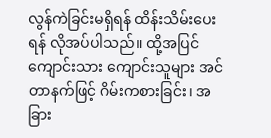လွန်ကဲခြင်းမရှိရန် ထိန်းသိမ်းပေးရန် လိုအပ်ပါသည်။ ထို့အပြင် ကျောင်းသား ကျောင်းသူများ အင်တာနက်ဖြင့် ဂိမ်းကစားခြင်း၊ အခြား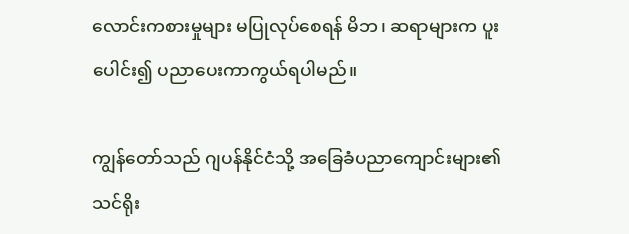လောင်းကစားမှုများ မပြုလုပ်စေရန် မိဘ၊ ဆရာများက ပူးပေါင်း၍ ပညာပေးကာကွယ်ရပါမည်။

ကျွန်တော်သည် ဂျပန်နိုင်ငံသို့ အခြေခံပညာကျောင်းများ၏ သင်ရိုး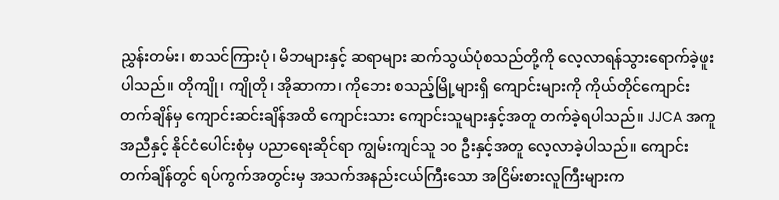ညွှန်းတမ်း၊ စာသင်ကြားပုံ၊ မိဘများနှင့် ဆရာများ ဆက်သွယ်ပုံစသည်တို့ကို လေ့လာရန်သွားရောက်ခဲ့ဖူးပါသည်။ တိုကျို၊ ကျိုတို၊ အိုဆာကာ၊ ကိုဘေး စသည့်မြို့များရှိ ကျောင်းများကို ကိုယ်တိုင်ကျောင်းတက်ချိန်မှ ကျောင်းဆင်းချိန်အထိ ကျောင်းသား ကျောင်းသူများနှင့်အတူ တက်ခဲ့ရပါသည်။ JJCA အကူအညီနှင့် နိုင်ငံပေါင်းစုံမှ ပညာရေးဆိုင်ရာ ကျွမ်းကျင်သူ ၁၀ ဦးနှင့်အတူ လေ့လာခဲ့ပါသည်။ ကျောင်းတက်ချိန်တွင် ရပ်ကွက်အတွင်းမှ အသက်အနည်းငယ်ကြီးသော အငြိမ်းစားလူကြီးများက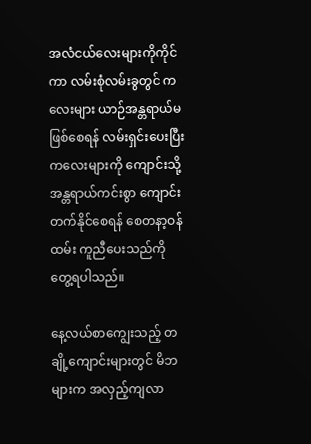အလံငယ်လေးများကိုကိုင်ကာ လမ်းစုံလမ်းခွတွင် ကလေးများ ယာဉ်အန္တရာယ်မဖြစ်စေရန် လမ်းရှင်းပေးပြီး ကလေးများကို ကျောင်းသို့ အန္တရာယ်ကင်းစွာ ကျောင်းတက်နိုင်စေရန် စေတနာ့ဝန်ထမ်း ကူညီပေးသည်ကိုတွေ့ရပါသည်။

နေ့လယ်စာကျွေးသည့် တချို့ကျောင်းများတွင် မိဘများက အလှည့်ကျလာ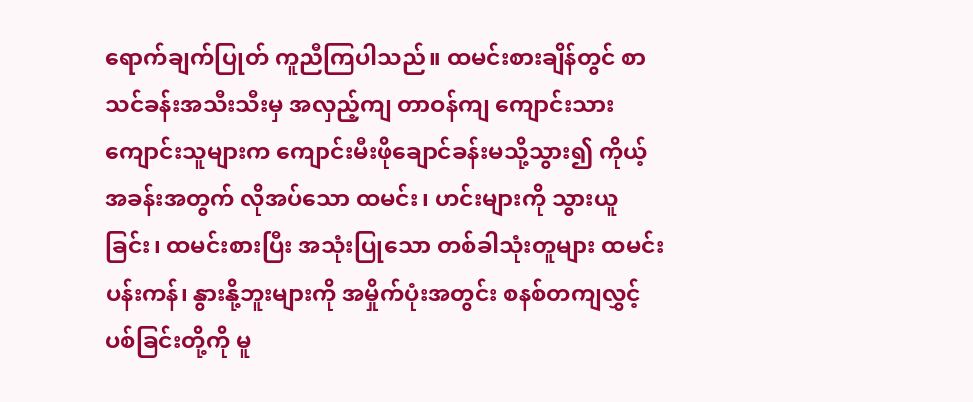ရောက်ချက်ပြုတ် ကူညီကြပါသည်။ ထမင်းစားချိန်တွင် စာသင်ခန်းအသီးသီးမှ အလှည့်ကျ တာဝန်ကျ ကျောင်းသား ကျောင်းသူများက ကျောင်းမီးဖိုချောင်ခန်းမသို့သွား၍ ကိုယ့်အခန်းအတွက် လိုအပ်သော ထမင်း၊ ဟင်းများကို သွားယူခြင်း၊ ထမင်းစားပြီး အသုံးပြုသော တစ်ခါသုံးတူများ ထမင်းပန်းကန်၊ နွားနို့ဘူးများကို အမှိုက်ပုံးအတွင်း စနစ်တကျလွှင့်ပစ်ခြင်းတို့ကို မူ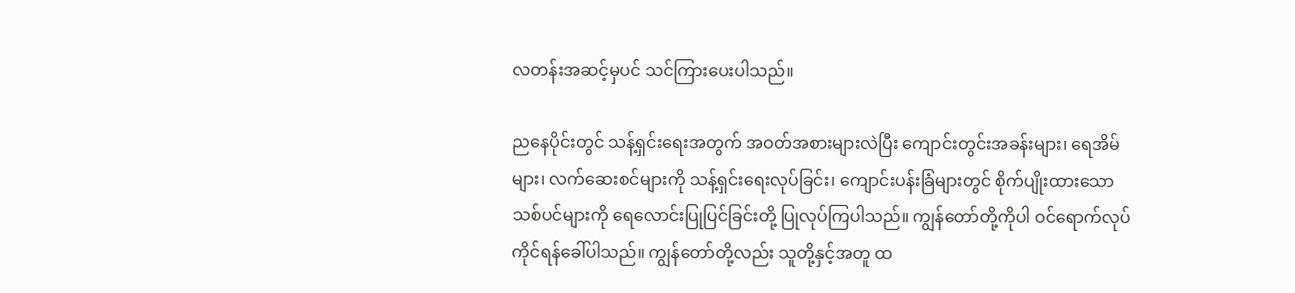လတန်းအဆင့်မှပင် သင်ကြားပေးပါသည်။

ညနေပိုင်းတွင် သန့်ရှင်းရေးအတွက် အဝတ်အစားများလဲပြီး ကျောင်းတွင်းအခန်းများ၊ ရေအိမ်များ၊ လက်ဆေးစင်များကို သန့်ရှင်းရေးလုပ်ခြင်း၊ ကျောင်းပန်းခြံများတွင် စိုက်ပျိုးထားသော သစ်ပင်များကို ရေလောင်းပြုပြင်ခြင်းတို့ ပြုလုပ်ကြပါသည်။ ကျွန်တော်တို့ကိုပါ ဝင်ရောက်လုပ်ကိုင်ရန်ခေါ်ပါသည်။ ကျွန်တော်တို့လည်း သူတို့နှင့်အတူ ထ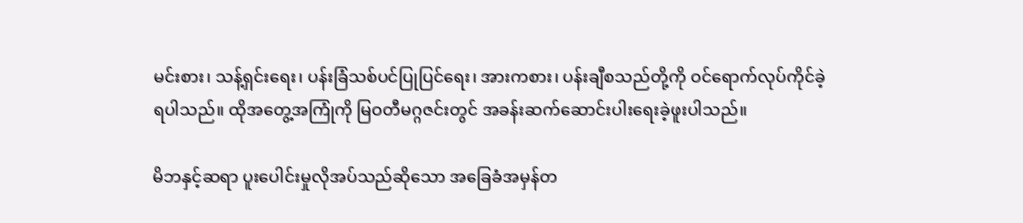မင်းစား၊ သန့်ရှင်းရေး၊ ပန်းခြံသစ်ပင်ပြုပြင်ရေး၊ အားကစား၊ ပန်းချီစသည်တို့ကို ဝင်ရောက်လုပ်ကိုင်ခဲ့ရပါသည်။ ထိုအတွေ့အကြုံကို မြဝတီမဂ္ဂဇင်းတွင် အခန်းဆက်ဆောင်းပါးရေးခဲ့ဖူးပါသည်။

မိဘနှင့်ဆရာ ပူးပေါင်းမှုလိုအပ်သည်ဆိုသော အခြေခံအမှန်တ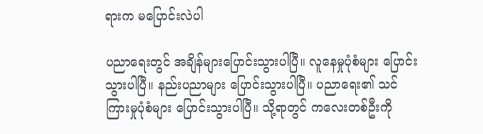ရားက မပြောင်းလဲပါ

ပညာရေးတွင် အချိန်များပြောင်းသွားပါပြီ။ လူနေမှုပုံစံများ ပြောင်းသွားပါပြီ။ နည်းပညာများ ပြောင်းသွားပါပြီ။ ပညာရေး၏ သင်ကြားမှုပုံစံများ ပြောင်းသွားပါပြီ။ သို့ရာတွင် ကလေးတစ်ဦးကို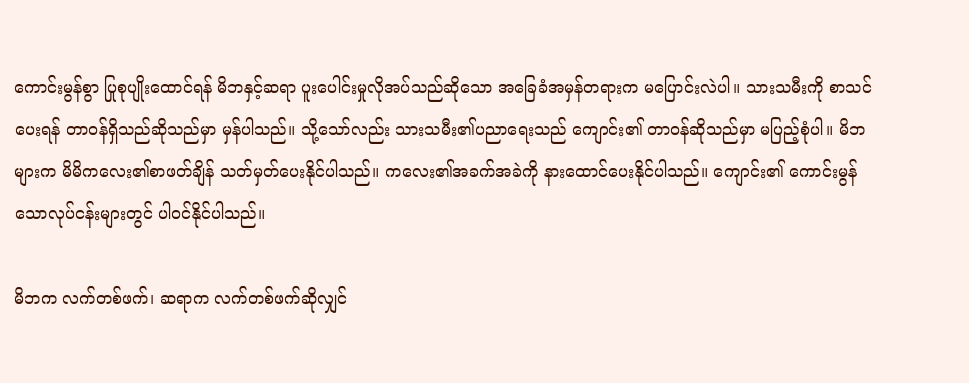ကောင်းမွန်စွာ ပြုစုပျိုးထောင်ရန် မိဘနှင့်ဆရာ ပူးပေါင်းမှုလိုအပ်သည်ဆိုသော အခြေခံအမှန်တရားက မပြောင်းလဲပါ။ သားသမီးကို စာသင်ပေးရန် တာဝန်ရှိသည်ဆိုသည်မှာ မှန်ပါသည်။ သို့သော်လည်း သားသမီး၏ပညာရေးသည် ကျောင်း၏ တာဝန်ဆိုသည်မှာ မပြည့်စုံပါ။ မိဘများက မိမိကလေး၏စာဖတ်ချိန် သတ်မှတ်ပေးနိုင်ပါသည်။ ကလေး၏အခက်အခဲကို နားထောင်ပေးနိုင်ပါသည်။ ကျောင်း၏ ကောင်းမွန်သောလုပ်ငန်းများတွင် ပါဝင်နိုင်ပါသည်။

မိဘက လက်တစ်ဖက်၊ ဆရာက လက်တစ်ဖက်ဆိုလျှင်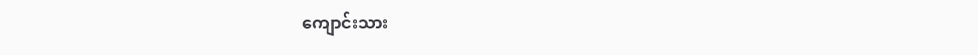ကျောင်းသား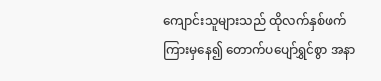ကျောင်းသူများသည် ထိုလက်နှစ်ဖက်ကြားမှနေ၍ တောက်ပပျော်ရွှင်စွာ အနာ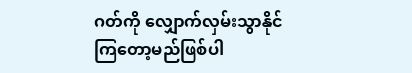ဂတ်ကို လျှောက်လှမ်းသွာနိုင်ကြတော့မည်ဖြစ်ပါ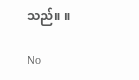သည်။ ။

No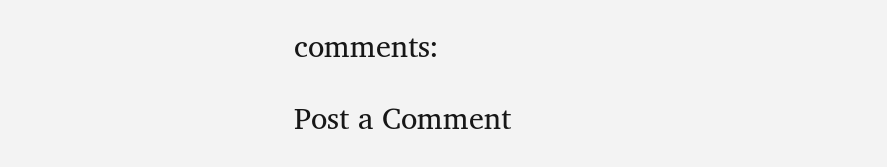comments:

Post a Comment